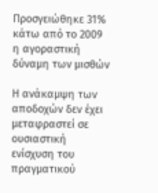Προσγειώθηκε 31% κάτω από το 2009 η αγοραστική δύναμη των μισθών

Η ανάκαμψη των αποδοχών δεν έχει μεταφραστεί σε ουσιαστική ενίσχυση του πραγματικού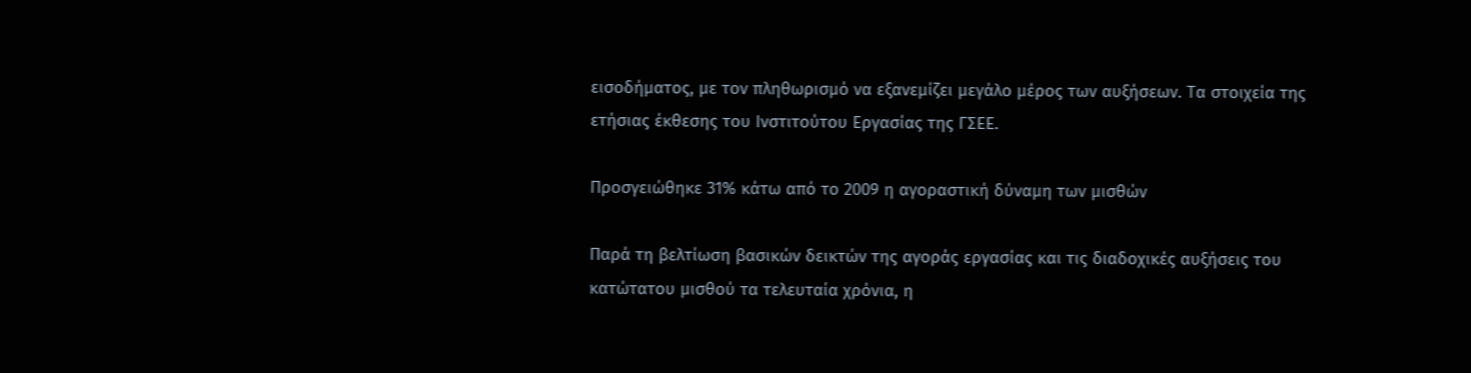εισοδήματος, με τον πληθωρισμό να εξανεμίζει μεγάλο μέρος των αυξήσεων. Τα στοιχεία της ετήσιας έκθεσης του Ινστιτούτου Εργασίας της ΓΣΕΕ.

Προσγειώθηκε 31% κάτω από το 2009 η αγοραστική δύναμη των μισθών

Παρά τη βελτίωση βασικών δεικτών της αγοράς εργασίας και τις διαδοχικές αυξήσεις του κατώτατου μισθού τα τελευταία χρόνια, η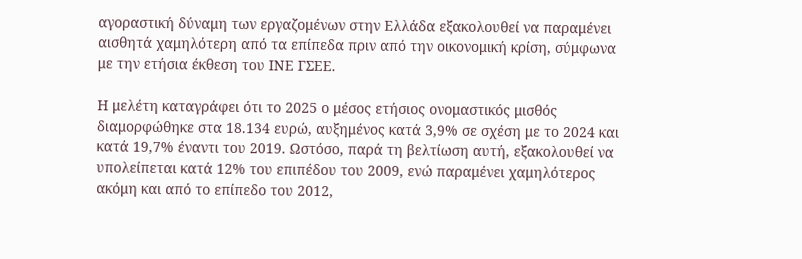αγοραστική δύναμη των εργαζομένων στην Ελλάδα εξακολουθεί να παραμένει αισθητά χαμηλότερη από τα επίπεδα πριν από την οικονομική κρίση, σύμφωνα με την ετήσια έκθεση του ΙΝΕ ΓΣΕΕ.

Η μελέτη καταγράφει ότι το 2025 ο μέσος ετήσιος ονομαστικός μισθός διαμορφώθηκε στα 18.134 ευρώ, αυξημένος κατά 3,9% σε σχέση με το 2024 και κατά 19,7% έναντι του 2019. Ωστόσο, παρά τη βελτίωση αυτή, εξακολουθεί να υπολείπεται κατά 12% του επιπέδου του 2009, ενώ παραμένει χαμηλότερος ακόμη και από το επίπεδο του 2012,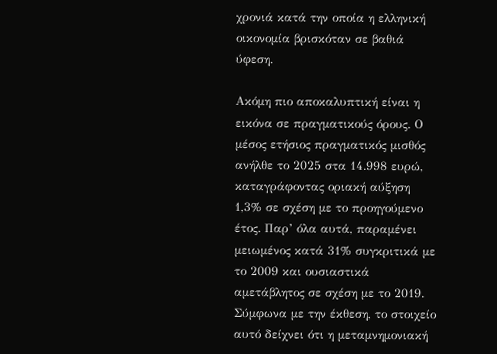χρονιά κατά την οποία η ελληνική οικονομία βρισκόταν σε βαθιά ύφεση.

Ακόμη πιο αποκαλυπτική είναι η εικόνα σε πραγματικούς όρους. Ο μέσος ετήσιος πραγματικός μισθός ανήλθε το 2025 στα 14.998 ευρώ, καταγράφοντας οριακή αύξηση 1,3% σε σχέση με το προηγούμενο έτος. Παρ’ όλα αυτά, παραμένει μειωμένος κατά 31% συγκριτικά με το 2009 και ουσιαστικά αμετάβλητος σε σχέση με το 2019. Σύμφωνα με την έκθεση, το στοιχείο αυτό δείχνει ότι η μεταμνημονιακή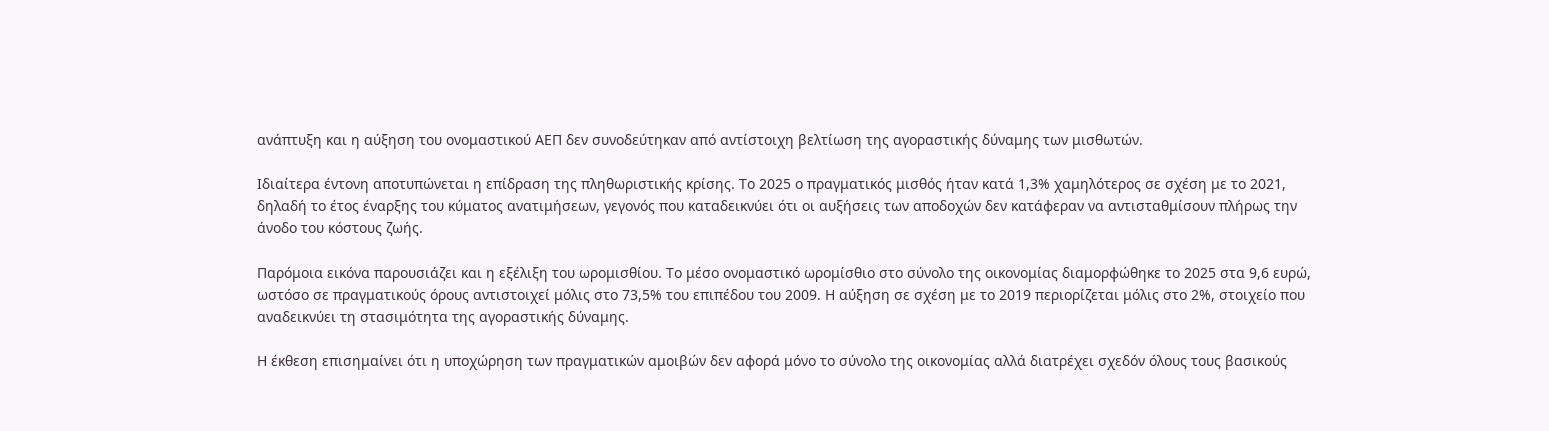ανάπτυξη και η αύξηση του ονομαστικού ΑΕΠ δεν συνοδεύτηκαν από αντίστοιχη βελτίωση της αγοραστικής δύναμης των μισθωτών.

Ιδιαίτερα έντονη αποτυπώνεται η επίδραση της πληθωριστικής κρίσης. Το 2025 ο πραγματικός μισθός ήταν κατά 1,3% χαμηλότερος σε σχέση με το 2021, δηλαδή το έτος έναρξης του κύματος ανατιμήσεων, γεγονός που καταδεικνύει ότι οι αυξήσεις των αποδοχών δεν κατάφεραν να αντισταθμίσουν πλήρως την άνοδο του κόστους ζωής.

Παρόμοια εικόνα παρουσιάζει και η εξέλιξη του ωρομισθίου. Το μέσο ονομαστικό ωρομίσθιο στο σύνολο της οικονομίας διαμορφώθηκε το 2025 στα 9,6 ευρώ, ωστόσο σε πραγματικούς όρους αντιστοιχεί μόλις στο 73,5% του επιπέδου του 2009. Η αύξηση σε σχέση με το 2019 περιορίζεται μόλις στο 2%, στοιχείο που αναδεικνύει τη στασιμότητα της αγοραστικής δύναμης.

Η έκθεση επισημαίνει ότι η υποχώρηση των πραγματικών αμοιβών δεν αφορά μόνο το σύνολο της οικονομίας αλλά διατρέχει σχεδόν όλους τους βασικούς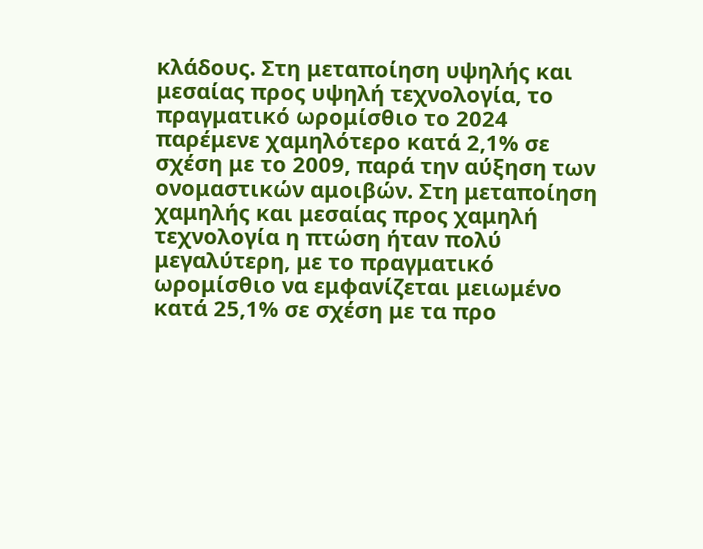κλάδους. Στη μεταποίηση υψηλής και μεσαίας προς υψηλή τεχνολογία, το πραγματικό ωρομίσθιο το 2024 παρέμενε χαμηλότερο κατά 2,1% σε σχέση με το 2009, παρά την αύξηση των ονομαστικών αμοιβών. Στη μεταποίηση χαμηλής και μεσαίας προς χαμηλή τεχνολογία η πτώση ήταν πολύ μεγαλύτερη, με το πραγματικό ωρομίσθιο να εμφανίζεται μειωμένο κατά 25,1% σε σχέση με τα προ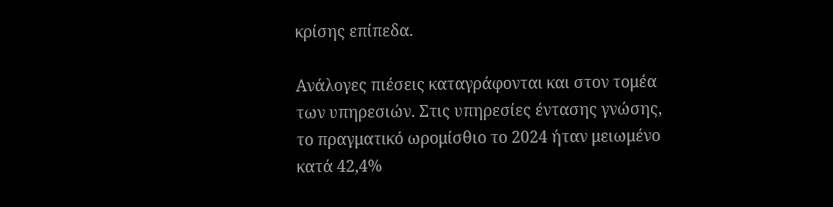κρίσης επίπεδα.

Ανάλογες πιέσεις καταγράφονται και στον τομέα των υπηρεσιών. Στις υπηρεσίες έντασης γνώσης, το πραγματικό ωρομίσθιο το 2024 ήταν μειωμένο κατά 42,4%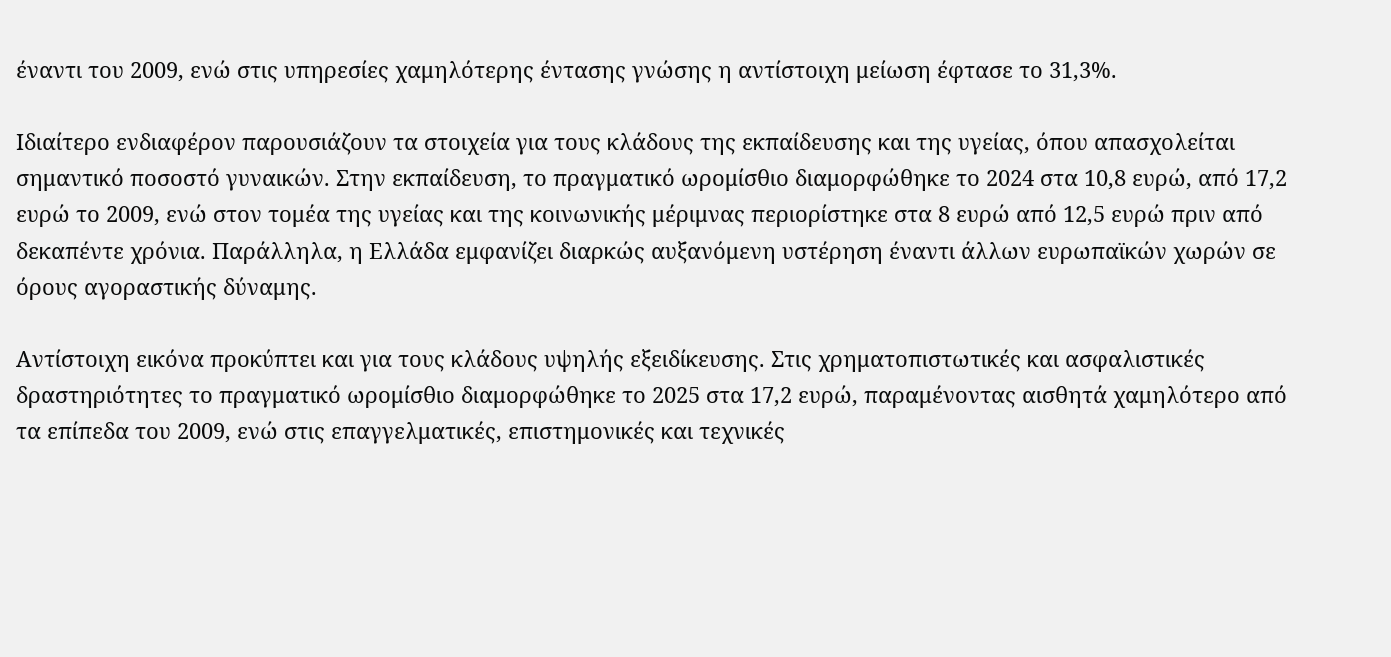έναντι του 2009, ενώ στις υπηρεσίες χαμηλότερης έντασης γνώσης η αντίστοιχη μείωση έφτασε το 31,3%.

Ιδιαίτερο ενδιαφέρον παρουσιάζουν τα στοιχεία για τους κλάδους της εκπαίδευσης και της υγείας, όπου απασχολείται σημαντικό ποσοστό γυναικών. Στην εκπαίδευση, το πραγματικό ωρομίσθιο διαμορφώθηκε το 2024 στα 10,8 ευρώ, από 17,2 ευρώ το 2009, ενώ στον τομέα της υγείας και της κοινωνικής μέριμνας περιορίστηκε στα 8 ευρώ από 12,5 ευρώ πριν από δεκαπέντε χρόνια. Παράλληλα, η Ελλάδα εμφανίζει διαρκώς αυξανόμενη υστέρηση έναντι άλλων ευρωπαϊκών χωρών σε όρους αγοραστικής δύναμης.

Αντίστοιχη εικόνα προκύπτει και για τους κλάδους υψηλής εξειδίκευσης. Στις χρηματοπιστωτικές και ασφαλιστικές δραστηριότητες το πραγματικό ωρομίσθιο διαμορφώθηκε το 2025 στα 17,2 ευρώ, παραμένοντας αισθητά χαμηλότερο από τα επίπεδα του 2009, ενώ στις επαγγελματικές, επιστημονικές και τεχνικές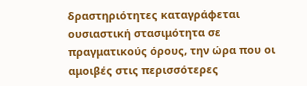δραστηριότητες καταγράφεται ουσιαστική στασιμότητα σε πραγματικούς όρους, την ώρα που οι αμοιβές στις περισσότερες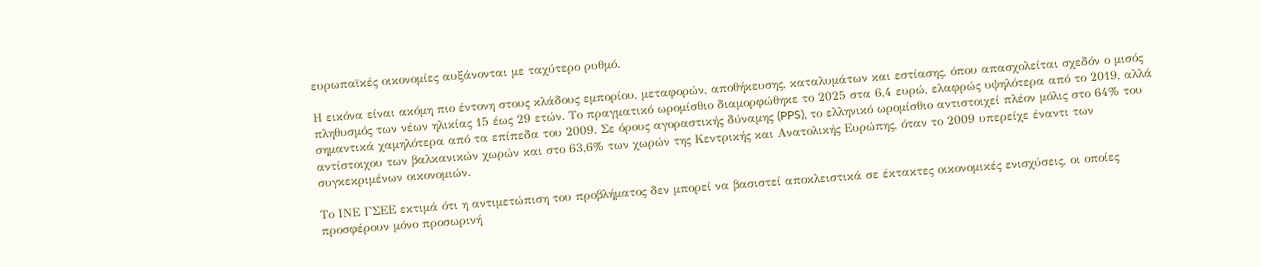ευρωπαϊκές οικονομίες αυξάνονται με ταχύτερο ρυθμό.

Η εικόνα είναι ακόμη πιο έντονη στους κλάδους εμπορίου, μεταφορών, αποθήκευσης, καταλυμάτων και εστίασης, όπου απασχολείται σχεδόν ο μισός πληθυσμός των νέων ηλικίας 15 έως 29 ετών. Το πραγματικό ωρομίσθιο διαμορφώθηκε το 2025 στα 6,4 ευρώ, ελαφρώς υψηλότερα από το 2019, αλλά σημαντικά χαμηλότερα από τα επίπεδα του 2009. Σε όρους αγοραστικής δύναμης (PPS), το ελληνικό ωρομίσθιο αντιστοιχεί πλέον μόλις στο 64% του αντίστοιχου των βαλκανικών χωρών και στο 63,6% των χωρών της Κεντρικής και Ανατολικής Ευρώπης, όταν το 2009 υπερείχε έναντι των συγκεκριμένων οικονομιών.

Το ΙΝΕ ΓΣΕΕ εκτιμά ότι η αντιμετώπιση του προβλήματος δεν μπορεί να βασιστεί αποκλειστικά σε έκτακτες οικονομικές ενισχύσεις, οι οποίες προσφέρουν μόνο προσωρινή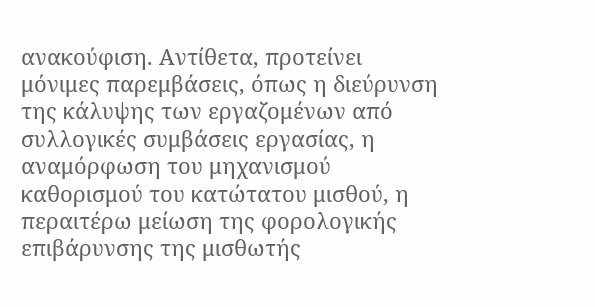ανακούφιση. Αντίθετα, προτείνει μόνιμες παρεμβάσεις, όπως η διεύρυνση της κάλυψης των εργαζομένων από συλλογικές συμβάσεις εργασίας, η αναμόρφωση του μηχανισμού καθορισμού του κατώτατου μισθού, η περαιτέρω μείωση της φορολογικής επιβάρυνσης της μισθωτής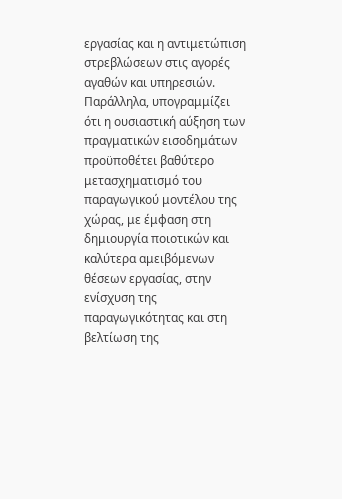εργασίας και η αντιμετώπιση στρεβλώσεων στις αγορές αγαθών και υπηρεσιών. Παράλληλα, υπογραμμίζει ότι η ουσιαστική αύξηση των πραγματικών εισοδημάτων προϋποθέτει βαθύτερο μετασχηματισμό του παραγωγικού μοντέλου της χώρας, με έμφαση στη δημιουργία ποιοτικών και καλύτερα αμειβόμενων θέσεων εργασίας, στην ενίσχυση της παραγωγικότητας και στη βελτίωση της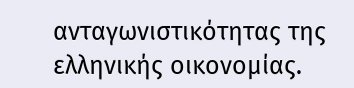ανταγωνιστικότητας της ελληνικής οικονομίας.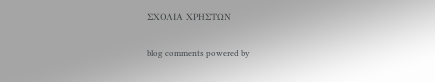ΣΧΟΛΙΑ ΧΡΗΣΤΩΝ

blog comments powered by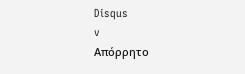Disqus
v
Απόρρητο